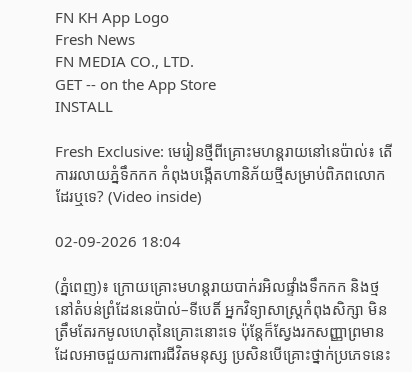FN KH App Logo
Fresh News
FN MEDIA CO., LTD.
GET -- on the App Store
INSTALL

Fresh Exclusive: មេរៀនថ្មីពីគ្រោះមហន្តរាយនៅនេប៉ាល់៖ តើការរលាយភ្នំទឹកកក កំពុងបង្កើតហានិភ័យថ្មីសម្រាប់ពិភពលោកដែរឬទេ? (Video inside)

02-09-2026 18:04

(ភ្នំពេញ)៖ ក្រោយគ្រោះមហន្តរាយបាក់រអិលផ្ទាំងទឹកកក និងថ្ម នៅតំបន់ព្រំដែននេប៉ាល់–ទីបេតិ៍ អ្នកវិទ្យាសាស្ត្រកំពុងសិក្សា មិនត្រឹមតែរកមូលហេតុនៃគ្រោះនោះទេ ប៉ុន្តែក៏ស្វែងរកសញ្ញាព្រមាន ដែលអាចជួយការពារជីវិតមនុស្ស ប្រសិនបើគ្រោះថ្នាក់ប្រភេទនេះ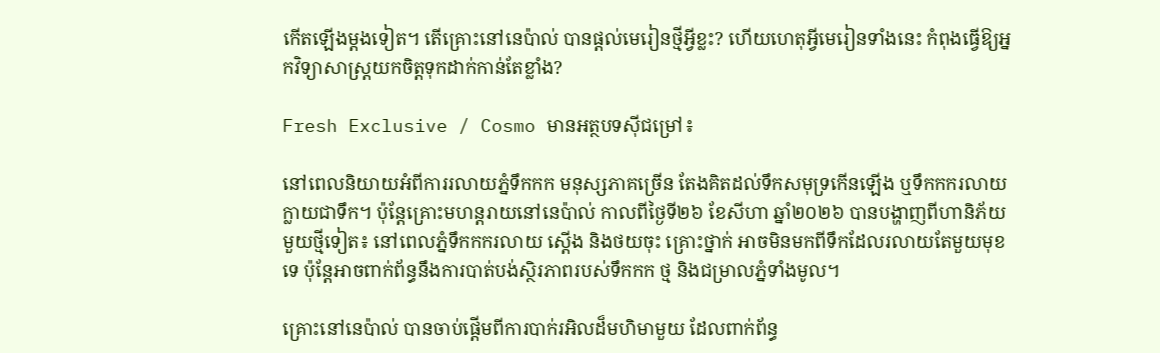កើតឡើងម្តងទៀត។ តើគ្រោះនៅនេប៉ាល់ បានផ្តល់មេរៀនថ្មីអ្វីខ្លះ? ហើយហេតុអ្វីមេរៀនទាំងនេះ កំពុងធ្វើឱ្យអ្នកវិទ្យាសាស្ត្រយកចិត្តទុកដាក់កាន់តែខ្លាំង?

Fresh Exclusive / Cosmo មានអត្ថបទស៊ីជម្រៅ៖

នៅពេលនិយាយអំពីការរលាយភ្នំទឹកកក មនុស្សភាគច្រើន តែងគិតដល់ទឹកសមុទ្រកើនឡើង ឬទឹកកករលាយក្លាយជាទឹក។ ប៉ុន្តែគ្រោះមហន្តរាយនៅនេប៉ាល់ កាលពីថ្ងៃទី២៦ ខែសីហា ឆ្នាំ២០២៦ បានបង្ហាញពីហានិភ័យមួយថ្មីទៀត៖ នៅពេលភ្នំទឹកកករលាយ ស្តើង និងថយចុះ គ្រោះថ្នាក់ អាចមិនមកពីទឹកដែលរលាយតែមួយមុខទេ ប៉ុន្តែអាចពាក់ព័ន្ធនឹងការបាត់បង់ស្ថិរភាពរបស់ទឹកកក ថ្ម និងជម្រាលភ្នំទាំងមូល។

គ្រោះនៅនេប៉ាល់ បានចាប់ផ្តើមពីការបាក់រអិលដ៏មហិមាមួយ ដែលពាក់ព័ន្ធ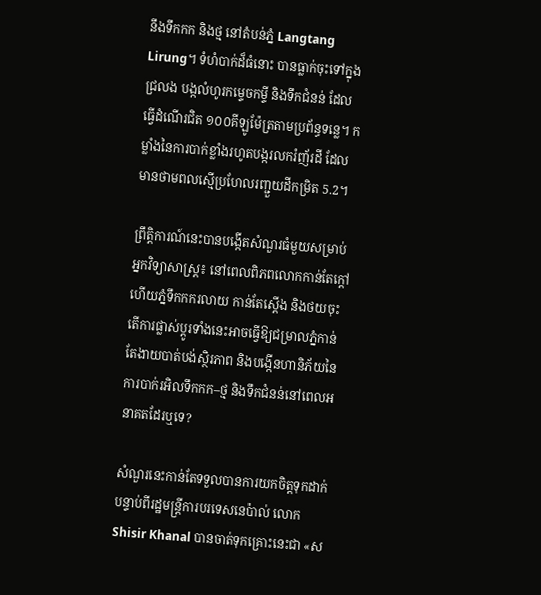នឹងទឹកកក និងថ្ម នៅតំបន់ភ្នំ Langtang Lirung។ ទំហំបាក់ដ៏ធំនោះ បានធ្លាក់ចុះទៅក្នុងជ្រលង បង្កលំហូរកម្ទេចកម្ទី និងទឹកជំនន់ ដែលធ្វើដំណើរជិត ១០០គីឡូម៉ែត្រតាមប្រព័ន្ធទន្លេ។ កម្លាំងនៃការបាក់ខ្លាំងរហូតបង្ករលករំញ័រដី ដែលមានថាមពលស្មើប្រហែលរញ្ជួយដីកម្រិត 5.2។

ព្រឹត្តិការណ៍នេះបានបង្កើតសំណួរធំមួយសម្រាប់អ្នកវិទ្យាសាស្ត្រ៖ នៅពេលពិភពលោកកាន់តែក្តៅ ហើយភ្នំទឹកកករលាយ កាន់តែស្តើង និងថយចុះ តើការផ្លាស់ប្តូរទាំងនេះអាចធ្វើឱ្យជម្រាលភ្នំកាន់តែងាយបាត់បង់ស្ថិរភាព និងបង្កើនហានិភ័យនៃការបាក់រអិលទឹកកក–ថ្ម និងទឹកជំនន់នៅពេលអនាគតដែរឬទេ?

សំណួរនេះកាន់តែទទួលបានការយកចិត្តទុកដាក់ បន្ទាប់ពីរដ្ឋមន្ត្រីការបរទេសនេប៉ាល់ លោក Shisir Khanal បានចាត់ទុកគ្រោះនេះជា «ស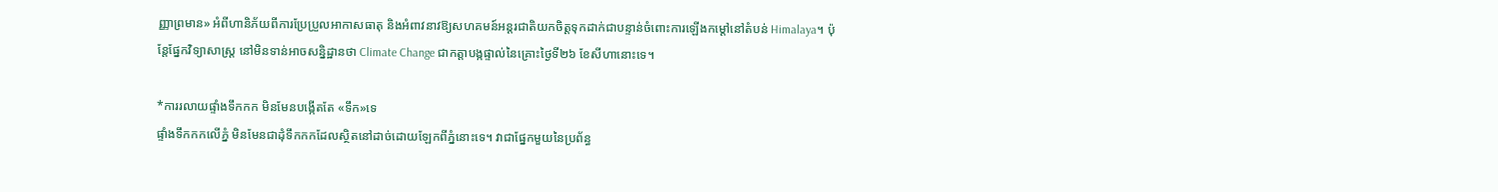ញ្ញាព្រមាន» អំពីហានិភ័យពីការប្រែប្រួលអាកាសធាតុ និងអំពាវនាវឱ្យសហគមន៍អន្តរជាតិយកចិត្តទុកដាក់ជាបន្ទាន់ចំពោះការឡើងកម្តៅនៅតំបន់ Himalaya។ ប៉ុន្តែផ្នែកវិទ្យាសាស្ត្រ នៅមិនទាន់អាចសន្និដ្ឋានថា Climate Change ជាកត្តាបង្កផ្ទាល់នៃគ្រោះថ្ងៃទី២៦ ខែសីហានោះទេ។

*ការរលាយផ្ទាំងទឹកកក មិនមែនបង្កើតតែ «ទឹក»ទេ
ផ្ទាំងទឹកកកលើភ្នំ មិនមែនជាដុំទឹកកកដែលស្ថិតនៅដាច់ដោយឡែកពីភ្នំនោះទេ។ វាជាផ្នែកមួយនៃប្រព័ន្ធ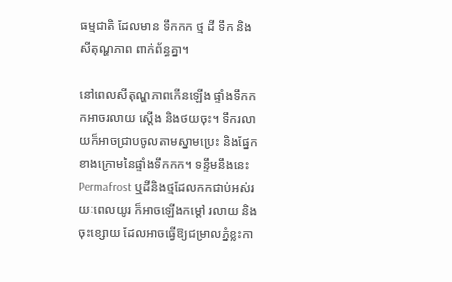ធម្មជាតិ ដែលមាន ទឹកកក ថ្ម ដី ទឹក និងសីតុណ្ហភាព ពាក់ព័ន្ធគ្នា។

នៅពេលសីតុណ្ហភាពកើនឡើង ផ្ទាំងទឹកកកអាចរលាយ ស្តើង និងថយចុះ។ ទឹករលាយក៏អាចជ្រាបចូលតាមស្នាមប្រេះ និងផ្នែកខាងក្រោមនៃផ្ទាំងទឹកកក។ ទន្ទឹមនឹងនេះ Permafrost ឬដីនិងថ្មដែលកកជាប់អស់រយៈពេលយូរ ក៏អាចឡើងកម្តៅ រលាយ និងចុះខ្សោយ ដែលអាចធ្វើឱ្យជម្រាលភ្នំខ្លះកា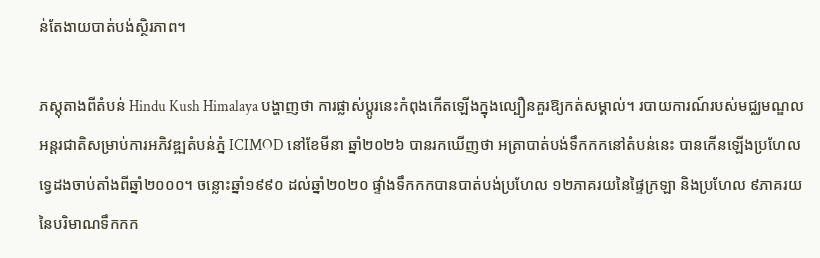ន់តែងាយបាត់បង់ស្ថិរភាព។

ភស្តុតាងពីតំបន់ Hindu Kush Himalaya បង្ហាញថា ការផ្លាស់ប្តូរនេះកំពុងកើតឡើងក្នុងល្បឿនគួរឱ្យកត់សម្គាល់។ របាយការណ៍របស់មជ្ឈមណ្ឌលអន្តរជាតិសម្រាប់ការអភិវឌ្ឍតំបន់ភ្នំ ICIMOD នៅខែមីនា ឆ្នាំ២០២៦ បានរកឃើញថា អត្រាបាត់បង់ទឹកកកនៅតំបន់នេះ បានកើនឡើងប្រហែលទ្វេដងចាប់តាំងពីឆ្នាំ២០០០។ ចន្លោះឆ្នាំ១៩៩០ ដល់ឆ្នាំ២០២០ ផ្ទាំងទឹកកកបានបាត់បង់ប្រហែល ១២ភាគរយនៃផ្ទៃក្រឡា និងប្រហែល ៩ភាគរយនៃបរិមាណទឹកកក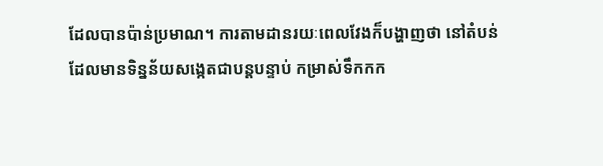ដែលបានប៉ាន់ប្រមាណ។ ការតាមដានរយៈពេលវែងក៏បង្ហាញថា នៅតំបន់ដែលមានទិន្នន័យសង្កេតជាបន្តបន្ទាប់ កម្រាស់ទឹកកក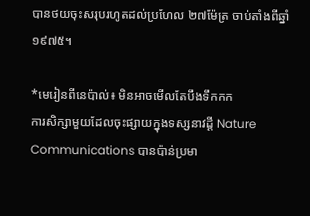បានថយចុះសរុបរហូតដល់ប្រហែល ២៧ម៉ែត្រ ចាប់តាំងពីឆ្នាំ១៩៧៥។

*មេរៀនពីនេប៉ាល់៖ មិនអាចមើលតែបឹងទឹកកក
ការសិក្សាមួយដែលចុះផ្សាយក្នុងទស្សនាវដ្តី Nature Communications បានប៉ាន់ប្រមា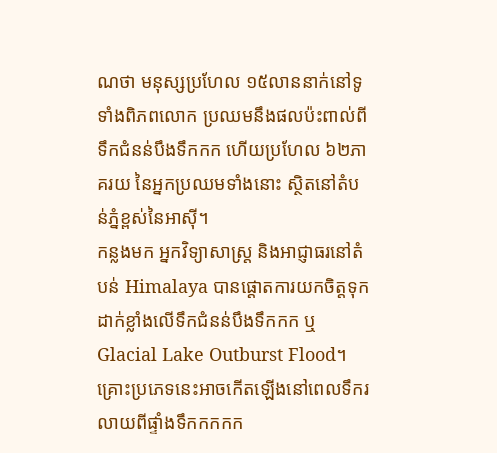ណថា មនុស្សប្រហែល ១៥លាននាក់នៅទូទាំងពិភពលោក ប្រឈមនឹងផលប៉ះពាល់ពីទឹកជំនន់បឹងទឹកកក ហើយប្រហែល ៦២ភាគរយ នៃអ្នកប្រឈមទាំងនោះ ស្ថិតនៅតំបន់ភ្នំខ្ពស់នៃអាស៊ី។
កន្លងមក អ្នកវិទ្យាសាស្ត្រ និងអាជ្ញាធរនៅតំបន់ Himalaya បានផ្តោតការយកចិត្តទុកដាក់ខ្លាំងលើទឹកជំនន់បឹងទឹកកក ឬ Glacial Lake Outburst Flood។ គ្រោះប្រភេទនេះអាចកើតឡើងនៅពេលទឹករលាយពីផ្ទាំងទឹកកកកក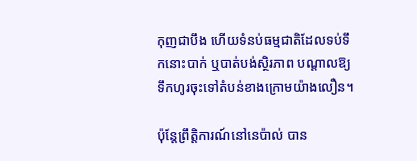កុញជាបឹង ហើយទំនប់ធម្មជាតិដែលទប់ទឹកនោះបាក់ ឬបាត់បង់ស្ថិរភាព បណ្តាលឱ្យទឹកហូរចុះទៅតំបន់ខាងក្រោមយ៉ាងលឿន។

ប៉ុន្តែព្រឹត្តិការណ៍នៅនេប៉ាល់ បាន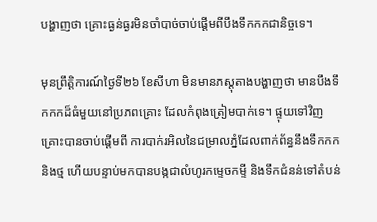បង្ហាញថា គ្រោះធ្ងន់ធ្ងរមិនចាំបាច់ចាប់ផ្តើមពីបឹងទឹកកកជានិច្ចទេ។

មុនព្រឹត្តិការណ៍ថ្ងៃទី២៦ ខែសីហា មិនមានភស្តុតាងបង្ហាញថា មានបឹងទឹកកកដ៏ធំមួយនៅប្រភពគ្រោះ ដែលកំពុងត្រៀមបាក់ទេ។ ផ្ទុយទៅវិញ គ្រោះបានចាប់ផ្តើមពី ការបាក់រអិលនៃជម្រាលភ្នំដែលពាក់ព័ន្ធនឹងទឹកកក និងថ្ម ហើយបន្ទាប់មកបានបង្កជាលំហូរកម្ទេចកម្ទី និងទឹកជំនន់ទៅតំបន់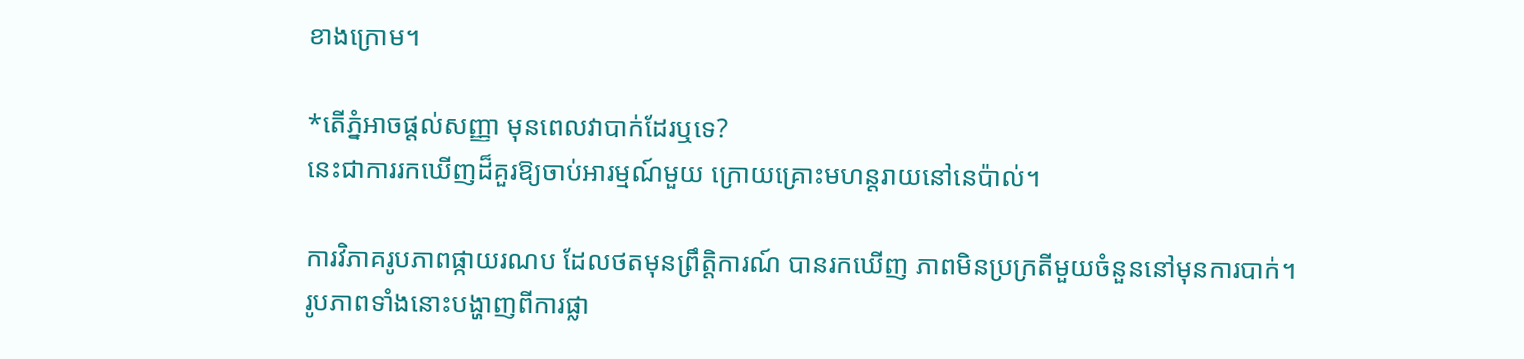ខាងក្រោម។

*តើភ្នំអាចផ្តល់សញ្ញា មុនពេលវាបាក់ដែរឬទេ?
នេះជាការរកឃើញដ៏គួរឱ្យចាប់អារម្មណ៍មួយ ក្រោយគ្រោះមហន្តរាយនៅនេប៉ាល់។

ការវិភាគរូបភាពផ្កាយរណប ដែលថតមុនព្រឹត្តិការណ៍ បានរកឃើញ ភាពមិនប្រក្រតីមួយចំនួននៅមុនការបាក់។ រូបភាពទាំងនោះបង្ហាញពីការផ្លា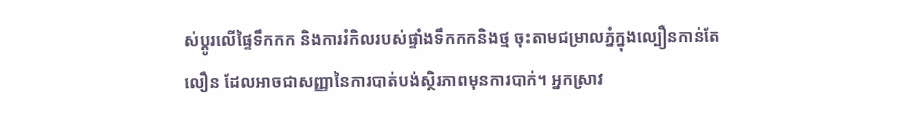ស់ប្តូរលើផ្ទៃទឹកកក និងការរំកិលរបស់ផ្ទាំងទឹកកកនិងថ្ម ចុះតាមជម្រាលភ្នំក្នុងល្បឿនកាន់តែលឿន ដែលអាចជាសញ្ញានៃការបាត់បង់ស្ថិរភាពមុនការបាក់។ អ្នកស្រាវ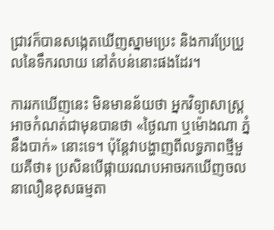ជ្រាវក៏បានសង្កេតឃើញស្នាមប្រេះ និងការប្រែប្រួលនៃទឹករលាយ នៅតំបន់នោះផងដែរ។

ការរកឃើញនេះ មិនមានន័យថា អ្នកវិទ្យាសាស្ត្រអាចកំណត់ជាមុនបានថា «ថ្ងៃណា ឬម៉ោងណា ភ្នំនឹងបាក់» នោះទេ។ ប៉ុន្តែវាបង្ហាញពីលទ្ធភាពថ្មីមួយគឺថា៖ ប្រសិនបើផ្កាយរណបអាចរកឃើញចលនាលឿនខុសធម្មតា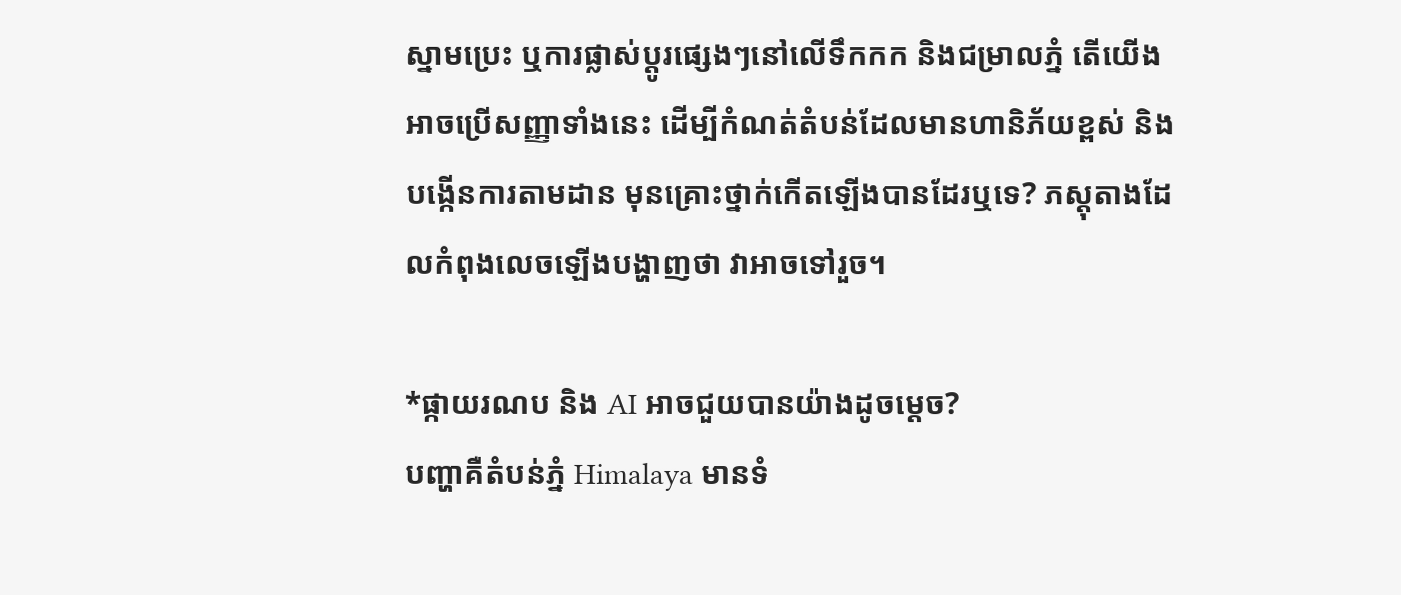ស្នាមប្រេះ ឬការផ្លាស់ប្តូរផ្សេងៗនៅលើទឹកកក និងជម្រាលភ្នំ តើយើងអាចប្រើសញ្ញាទាំងនេះ ដើម្បីកំណត់តំបន់ដែលមានហានិភ័យខ្ពស់ និងបង្កើនការតាមដាន មុនគ្រោះថ្នាក់កើតឡើងបានដែរឬទេ? ភស្តុតាងដែលកំពុងលេចឡើងបង្ហាញថា វាអាចទៅរួច។

*ផ្កាយរណប និង AI អាចជួយបានយ៉ាងដូចម្តេច?
បញ្ហាគឺតំបន់ភ្នំ Himalaya មានទំ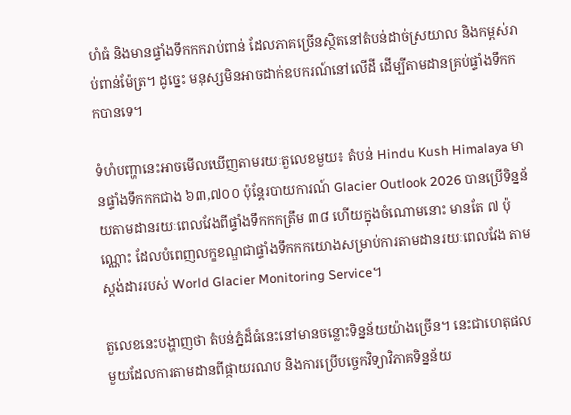ហំធំ និងមានផ្ទាំងទឹកកករាប់ពាន់ ដែលភាគច្រើនស្ថិតនៅតំបន់ដាច់ស្រយាល និងកម្ពស់រាប់ពាន់ម៉ែត្រ។ ដូច្នេះ មនុស្សមិនអាចដាក់ឧបករណ៍នៅលើដី ដើម្បីតាមដានគ្រប់ផ្ទាំងទឹកកកបានទេ។

ទំហំបញ្ហានេះអាចមើលឃើញតាមរយៈតួលេខមួយ៖ តំបន់ Hindu Kush Himalaya មានផ្ទាំងទឹកកកជាង ៦៣,៧០០ ប៉ុន្តែរបាយការណ៍ Glacier Outlook 2026 បានប្រើទិន្នន័យតាមដានរយៈពេលវែងពីផ្ទាំងទឹកកកត្រឹម ៣៨ ហើយក្នុងចំណោមនោះ មានតែ ៧ ប៉ុណ្ណោះ ដែលបំពេញលក្ខខណ្ឌជាផ្ទាំងទឹកកកយោងសម្រាប់ការតាមដានរយៈពេលវែង តាមស្តង់ដាររបស់ World Glacier Monitoring Service។

តួលេខនេះបង្ហាញថា តំបន់ភ្នំដ៏ធំនេះនៅមានចន្លោះទិន្នន័យយ៉ាងច្រើន។ នេះជាហេតុផលមួយដែលការតាមដានពីផ្កាយរណប និងការប្រើបច្ចេកវិទ្យាវិភាគទិន្នន័យ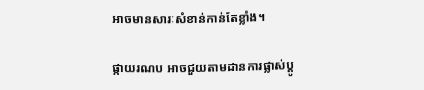អាចមានសារៈសំខាន់កាន់តែខ្លាំង។

ផ្កាយរណប អាចជួយតាមដានការផ្លាស់ប្តូ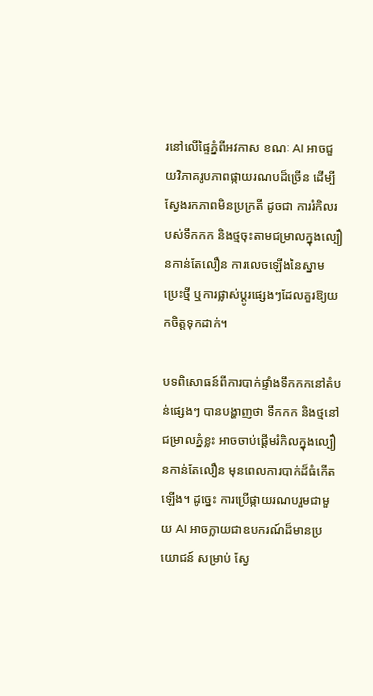រនៅលើផ្ទៃភ្នំពីអវកាស ខណៈ AI អាចជួយវិភាគរូបភាពផ្កាយរណបដ៏ច្រើន ដើម្បីស្វែងរកភាពមិនប្រក្រតី ដូចជា ការរំកិលរបស់ទឹកកក និងថ្មចុះតាមជម្រាលក្នុងល្បឿនកាន់តែលឿន ការលេចឡើងនៃស្នាមប្រេះថ្មី ឬការផ្លាស់ប្តូរផ្សេងៗដែលគួរឱ្យយកចិត្តទុកដាក់។

បទពិសោធន៍ពីការបាក់ផ្ទាំងទឹកកកនៅតំបន់ផ្សេងៗ បានបង្ហាញថា ទឹកកក និងថ្មនៅជម្រាលភ្នំខ្លះ អាចចាប់ផ្តើមរំកិលក្នុងល្បឿនកាន់តែលឿន មុនពេលការបាក់ដ៏ធំកើតឡើង។ ដូច្នេះ ការប្រើផ្កាយរណបរួមជាមួយ AI អាចក្លាយជាឧបករណ៍ដ៏មានប្រយោជន៍ សម្រាប់ ស្វែ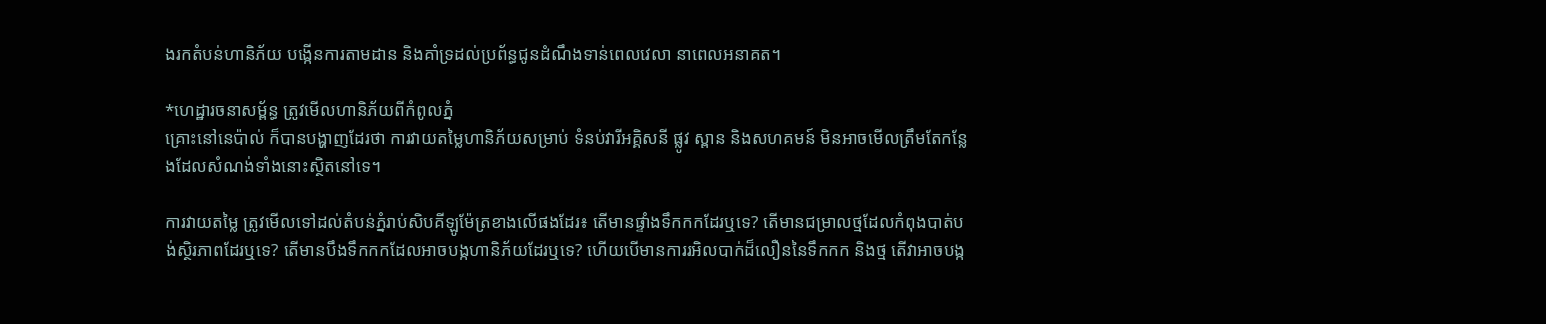ងរកតំបន់ហានិភ័យ បង្កើនការតាមដាន និងគាំទ្រដល់ប្រព័ន្ធជូនដំណឹងទាន់ពេលវេលា នាពេលអនាគត។

*ហេដ្ឋារចនាសម្ព័ន្ធ ត្រូវមើលហានិភ័យពីកំពូលភ្នំ
គ្រោះនៅនេប៉ាល់ ក៏បានបង្ហាញដែរថា ការវាយតម្លៃហានិភ័យសម្រាប់ ទំនប់វារីអគ្គិសនី ផ្លូវ ស្ពាន និងសហគមន៍ មិនអាចមើលត្រឹមតែកន្លែងដែលសំណង់ទាំងនោះស្ថិតនៅទេ។

ការវាយតម្លៃ ត្រូវមើលទៅដល់តំបន់ភ្នំរាប់សិបគីឡូម៉ែត្រខាងលើផងដែរ៖ តើមានផ្ទាំងទឹកកកដែរឬទេ? តើមានជម្រាលថ្មដែលកំពុងបាត់បង់ស្ថិរភាពដែរឬទេ? តើមានបឹងទឹកកកដែលអាចបង្កហានិភ័យដែរឬទេ? ហើយបើមានការរអិលបាក់ដ៏លឿននៃទឹកកក និងថ្ម តើវាអាចបង្ក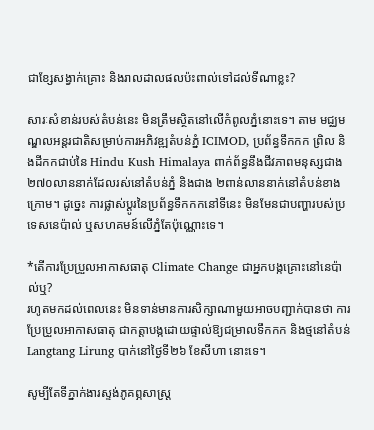ជាខ្សែសង្វាក់គ្រោះ និងរាលដាលផលប៉ះពាល់ទៅដល់ទីណាខ្លះ?

សារៈសំខាន់របស់តំបន់នេះ មិនត្រឹមស្ថិតនៅលើកំពូលភ្នំនោះទេ។ តាម មជ្ឈមណ្ឌលអន្តរជាតិសម្រាប់ការអភិវឌ្ឍតំបន់ភ្នំ ICIMOD, ប្រព័ន្ធទឹកកក ព្រិល និងដីកកជាប់នៃ Hindu Kush Himalaya ពាក់ព័ន្ធនឹងជីវភាពមនុស្សជាង ២៧០លាននាក់ដែលរស់នៅតំបន់ភ្នំ និងជាង ២ពាន់លាននាក់នៅតំបន់ខាងក្រោម។ ដូច្នេះ ការផ្លាស់ប្តូរនៃប្រព័ន្ធទឹកកកនៅទីនេះ មិនមែនជាបញ្ហារបស់ប្រទេសនេប៉ាល់ ឬសហគមន៍លើភ្នំតែប៉ុណ្ណោះទេ។

*តើការប្រែប្រួលអាកាសធាតុ Climate Change ជាអ្នកបង្កគ្រោះនៅនេប៉ាល់ឬ?
រហូតមកដល់ពេលនេះ មិនទាន់មានការសិក្សាណាមួយអាចបញ្ជាក់បានថា ការប្រែប្រួលអាកាសធាតុ ជាកត្តាបង្កដោយផ្ទាល់ឱ្យជម្រាលទឹកកក និងថ្មនៅតំបន់ Langtang Lirung បាក់នៅថ្ងៃទី២៦ ខែសីហា នោះទេ។

សូម្បីតែទីភ្នាក់ងារស្ទង់ភូគព្ភសាស្ត្រ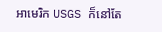អាមេរិក USGS ក៏នៅតែ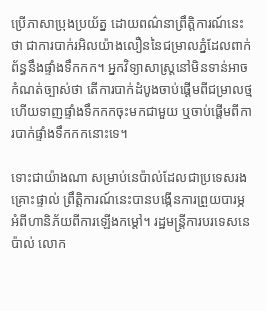ប្រើភាសាប្រុងប្រយ័ត្ន ដោយពណ៌នាព្រឹត្តិការណ៍នេះថា ជាការបាក់រអិលយ៉ាងលឿននៃជម្រាលភ្នំដែលពាក់ព័ន្ធនឹងផ្ទាំងទឹកកក។ អ្នកវិទ្យាសាស្ត្រនៅមិនទាន់អាចកំណត់ច្បាស់ថា តើការបាក់ដំបូងចាប់ផ្តើមពីជម្រាលថ្ម ហើយទាញផ្ទាំងទឹកកកចុះមកជាមួយ ឬចាប់ផ្តើមពីការបាក់ផ្ទាំងទឹកកកនោះទេ។

ទោះជាយ៉ាងណា សម្រាប់នេប៉ាល់ដែលជាប្រទេសរងគ្រោះផ្ទាល់ ព្រឹត្តិការណ៍នេះបានបង្កើនការព្រួយបារម្ភអំពីហានិភ័យពីការឡើងកម្តៅ។ រដ្ឋមន្ត្រីការបរទេសនេប៉ាល់ លោក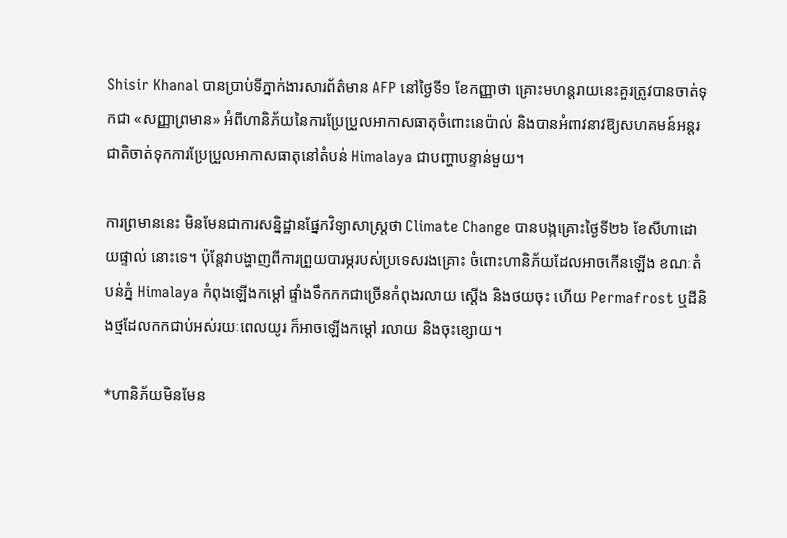Shisir Khanal បានប្រាប់ទីភ្នាក់ងារសារព័ត៌មាន AFP នៅថ្ងៃទី១ ខែកញ្ញាថា គ្រោះមហន្តរាយនេះគួរត្រូវបានចាត់ទុកជា «សញ្ញាព្រមាន» អំពីហានិភ័យនៃការប្រែប្រួលអាកាសធាតុចំពោះនេប៉ាល់ និងបានអំពាវនាវឱ្យសហគមន៍អន្តរជាតិចាត់ទុកការប្រែប្រួលអាកាសធាតុនៅតំបន់ Himalaya ជាបញ្ហាបន្ទាន់មួយ។

ការព្រមាននេះ មិនមែនជាការសន្និដ្ឋានផ្នែកវិទ្យាសាស្ត្រថា Climate Change បានបង្កគ្រោះថ្ងៃទី២៦ ខែសីហាដោយផ្ទាល់ នោះទេ។ ប៉ុន្តែវាបង្ហាញពីការព្រួយបារម្ភរបស់ប្រទេសរងគ្រោះ ចំពោះហានិភ័យដែលអាចកើនឡើង ខណៈតំបន់ភ្នំ Himalaya កំពុងឡើងកម្តៅ ផ្ទាំងទឹកកកជាច្រើនកំពុងរលាយ ស្តើង និងថយចុះ ហើយ Permafrost ឬដីនិងថ្មដែលកកជាប់អស់រយៈពេលយូរ ក៏អាចឡើងកម្តៅ រលាយ និងចុះខ្សោយ។

*ហានិភ័យមិនមែន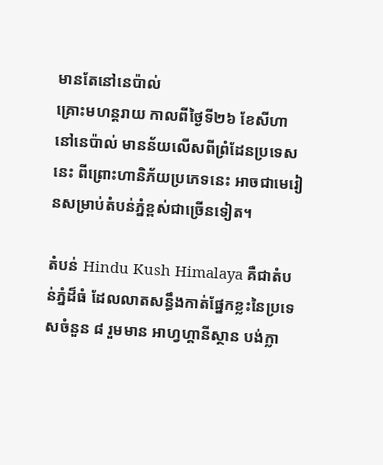មានតែនៅនេប៉ាល់
គ្រោះមហន្តរាយ កាលពីថ្ងៃទី២៦ ខែសីហា នៅនេប៉ាល់ មានន័យលើសពីព្រំដែនប្រទេសនេះ ពីព្រោះហានិភ័យប្រភេទនេះ អាចជាមេរៀនសម្រាប់តំបន់ភ្នំខ្ពស់ជាច្រើនទៀត។

តំបន់ Hindu Kush Himalaya គឺជាតំបន់ភ្នំដ៏ធំ ដែលលាតសន្ធឹងកាត់ផ្នែកខ្លះនៃប្រទេសចំនួន ៨ រួមមាន អាហ្វហ្គានីស្ថាន បង់ក្លា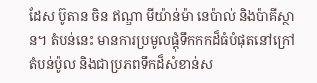ដែស ប៊ូតាន ចិន ឥណ្ឌា មីយ៉ាន់ម៉ា នេប៉ាល់ និងប៉ាគីស្ថាន។ តំបន់នេះ មានការប្រមូលផ្តុំទឹកកកដ៏ធំបំផុតនៅក្រៅតំបន់ប៉ូល និងជាប្រភពទឹកដ៏សំខាន់ស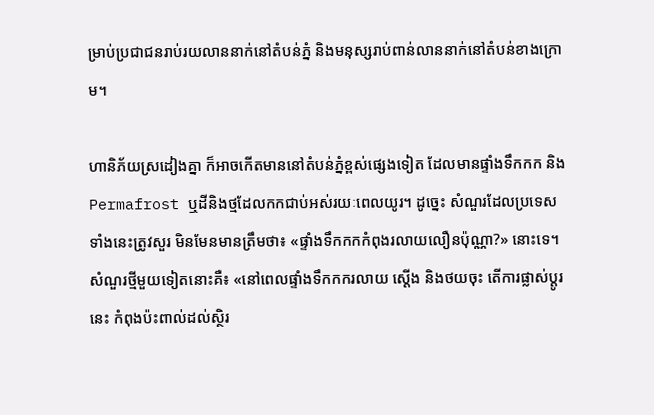ម្រាប់ប្រជាជនរាប់រយលាននាក់នៅតំបន់ភ្នំ និងមនុស្សរាប់ពាន់លាននាក់នៅតំបន់ខាងក្រោម។

ហានិភ័យស្រដៀងគ្នា ក៏អាចកើតមាននៅតំបន់ភ្នំខ្ពស់ផ្សេងទៀត ដែលមានផ្ទាំងទឹកកក និង Permafrost ឬដីនិងថ្មដែលកកជាប់អស់រយៈពេលយូរ។ ដូច្នេះ សំណួរដែលប្រទេសទាំងនេះត្រូវសួរ មិនមែនមានត្រឹមថា៖ «ផ្ទាំងទឹកកកកំពុងរលាយលឿនប៉ុណ្ណា?» នោះទេ។
សំណួរថ្មីមួយទៀតនោះគឺ៖ «នៅពេលផ្ទាំងទឹកកករលាយ ស្តើង និងថយចុះ តើការផ្លាស់ប្តូរនេះ កំពុងប៉ះពាល់ដល់ស្ថិរ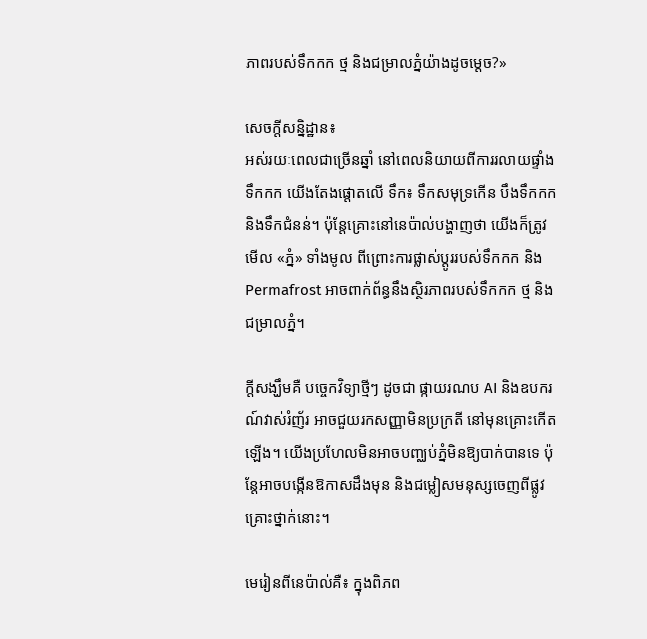ភាពរបស់ទឹកកក ថ្ម និងជម្រាលភ្នំយ៉ាងដូចម្តេច?»

សេចក្តីសន្និដ្ឋាន៖
អស់រយៈពេលជាច្រើនឆ្នាំ នៅពេលនិយាយពីការរលាយផ្ទាំងទឹកកក យើងតែងផ្តោតលើ ទឹក៖ ទឹកសមុទ្រកើន បឹងទឹកកក និងទឹកជំនន់។ ប៉ុន្តែគ្រោះនៅនេប៉ាល់បង្ហាញថា យើងក៏ត្រូវមើល «ភ្នំ» ទាំងមូល ពីព្រោះការផ្លាស់ប្តូររបស់ទឹកកក និង Permafrost អាចពាក់ព័ន្ធនឹងស្ថិរភាពរបស់ទឹកកក ថ្ម និងជម្រាលភ្នំ។

ក្តីសង្ឃឹមគឺ បច្ចេកវិទ្យាថ្មីៗ ដូចជា ផ្កាយរណប AI និងឧបករណ៍វាស់រំញ័រ អាចជួយរកសញ្ញាមិនប្រក្រតី នៅមុនគ្រោះកើតឡើង។ យើងប្រហែលមិនអាចបញ្ឈប់ភ្នំមិនឱ្យបាក់បានទេ ប៉ុន្តែអាចបង្កើនឱកាសដឹងមុន និងជម្លៀសមនុស្សចេញពីផ្លូវគ្រោះថ្នាក់នោះ។

មេរៀនពីនេប៉ាល់គឺ៖ ក្នុងពិភព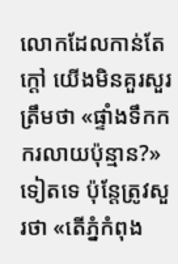លោកដែលកាន់តែក្តៅ យើងមិនគួរសួរត្រឹមថា «ផ្ទាំងទឹកកករលាយប៉ុន្មាន?» ទៀតទេ ប៉ុន្តែត្រូវសួរថា «តើភ្នំកំពុង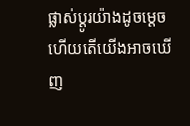ផ្លាស់ប្តូរយ៉ាងដូចម្តេច ហើយតើយើងអាចឃើញ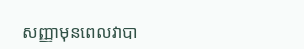សញ្ញាមុនពេលវាបា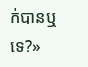ក់បានឬទេ?»